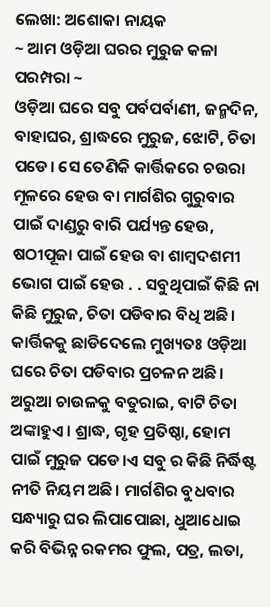ଲେଖା: ଅଶୋକା ନାୟକ
~ ଆମ ଓଡ଼ିଆ ଘରର ମୁରୁଜ କଳା ପରମ୍ପରା ~
ଓଡ଼ିଆ ଘରେ ସବୁ ପର୍ବପର୍ବାଣୀ, ଜନ୍ମଦିନ, ବାହାଘର, ଶ୍ରାଦ୍ଧରେ ମୁରୁଜ, ଝୋଟି, ଚିତା ପଡେ। ସେ ତେଣିକି କାର୍ତ୍ତିକରେ ଚଉରା ମୂଳରେ ହେଉ ବା ମାର୍ଗଶିର ଗୁରୁବାର ପାଇଁ ଦାଣ୍ଡରୁ ବାରି ପର୍ଯ୍ୟନ୍ତ ହେଉ, ଷଠୀପୂଜା ପାଇଁ ହେଉ ବା ଶାମ୍ବଦଶମୀ ଭୋଗ ପାଇଁ ହେଉ . . ସବୁଥିପାଇଁ କିଛି ନା କିଛି ମୁରୁଜ, ଚିତା ପଡିବାର ବିଧି ଅଛି।
କାର୍ତ୍ତିକକୁ ଛାଡିଦେଲେ ମୁଖ୍ୟତଃ ଓଡ଼ିଆ ଘରେ ଚିତା ପଡିବାର ପ୍ରଚଳନ ଅଛି। ଅରୁଆ ଚାଉଳକୁ ବତୁରାଇ, ବାଟି ଚିତା ଅଙ୍କାହୁଏ। ଶ୍ରାଦ୍ଧ, ଗୃହ ପ୍ରତିଷ୍ଠା, ହୋମ ପାଇଁ ମୁରୁଜ ପଡେ।ଏ ସବୁ ର କିଛି ନିର୍ଦ୍ଧିଷ୍ଟ ନୀତି ନିୟମ ଅଛି। ମାର୍ଗଶିର ବୁଧବାର ସନ୍ଧ୍ୟାରୁ ଘର ଲିପାପୋଛା, ଧୁଆଧୋଇ କରି ବିଭିନ୍ନ ରକମର ଫୁଲ, ପତ୍ର, ଲତା,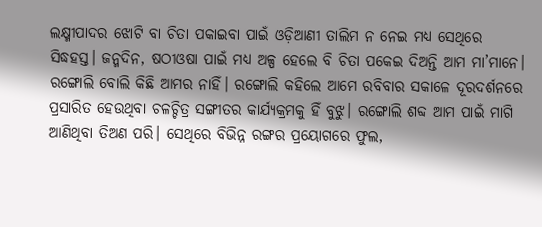ଲକ୍ଷ୍ମୀପାଦର ଝୋଟି ବା ଚିତା ପକାଇବା ପାଇଁ ଓଡ଼ିଆଣୀ ତାଲିମ ନ ନେଇ ମଧ୍ୟ ସେଥିରେ ସିଦ୍ଧହସ୍ତ। ଜନ୍ମଦିନ, ଷଠୀଓଷା ପାଇଁ ମଧ୍ୟ ଅଳ୍ପ ହେଲେ ବି ଚିତା ପକେଇ ଦିଅନ୍ତି ଆମ ମା’ମାନେ।
ରଙ୍ଗୋଲି ବୋଲି କିଛି ଆମର ନାହିଁ। ରଙ୍ଗୋଲି କହିଲେ ଆମେ ରବିବାର ସକାଳେ ଦୂରଦର୍ଶନରେ ପ୍ରସାରିତ ହେଉଥିବା ଚଳଚ୍ଚିତ୍ର ସଙ୍ଗୀତର କାର୍ଯ୍ୟକ୍ରମକୁ ହିଁ ବୁଝୁ। ରଙ୍ଗୋଲି ଶବ୍ଦ ଆମ ପାଇଁ ମାଗି ଆଣିଥିବା ତିଅଣ ପରି। ସେଥିରେ ବିଭିନ୍ନ ରଙ୍ଗର ପ୍ରୟୋଗରେ ଫୁଲ,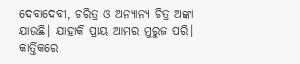ଦେବାଦେବୀ, ଚରିତ୍ର ଓ ଅନ୍ୟାନ୍ୟ ଚିତ୍ର ଅଙ୍କା ଯାଉଛି। ଯାହାକି ପ୍ରାୟ ଆମର ମୁରୁଜ ପରି।
କାର୍ତ୍ତିକରେ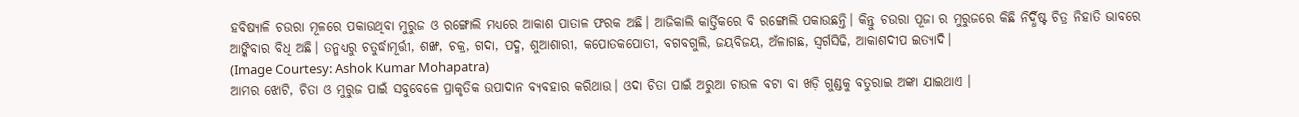ହବିଷ୍ୟାଳି ଚଉରା ମୂଳରେ ପକାଉଥିବା ମୁରୁଜ ଓ ରଙ୍ଗୋଲି ମଧ୍ୟରେ ଆକାଶ ପାତାଳ ଫରକ ଅଛି। ଆଜିକାଲି କାର୍ତ୍ତିକରେ ବି ରଙ୍ଗୋଲି ପକାଉଛନ୍ତି। କିନ୍ତୁ ଚଉରା ପୂଜା ର ମୁରୁଜରେ କିଛି ନିର୍ଦ୍ଧିଷ୍ଟ ଚିତ୍ର ନିହାତି ଭାବରେ ଆଙ୍କିବାର ବିଧି ଅଛି। ତନ୍ମଧ୍ୟରୁ ଚତୁର୍ଦ୍ଧାମୂର୍ତ୍ତୀ, ଶଙ୍ଖ, ଚକ୍ର, ଗଦା, ପଦ୍ମ, ଶୁଆଶାରୀ, କପୋତକପୋତୀ, ବଗବଗୁଲି, ଜୟବିଜୟ, ଅଁଳାଗଛ, ସ୍ଵର୍ଗସିଢି, ଆକାଶଦୀପ ଇତ୍ୟାଦି।
(Image Courtesy: Ashok Kumar Mohapatra)
ଆମର ଝୋଟି, ଚିତା ଓ ମୁରୁଜ ପାଇଁ ସବୁବେଳେ ପ୍ରାକୃତିକ ଉପାଦାନ ବ୍ୟବହାର କରିଥାଉ। ଓଦା ଚିତା ପାଇଁ ଅରୁଆ ଚାଉଳ ବଟା ବା ଖଡ଼ି ଗୁଣ୍ଡକୁ ବତୁରାଇ ଅଙ୍କା ଯାଇଥାଏ ।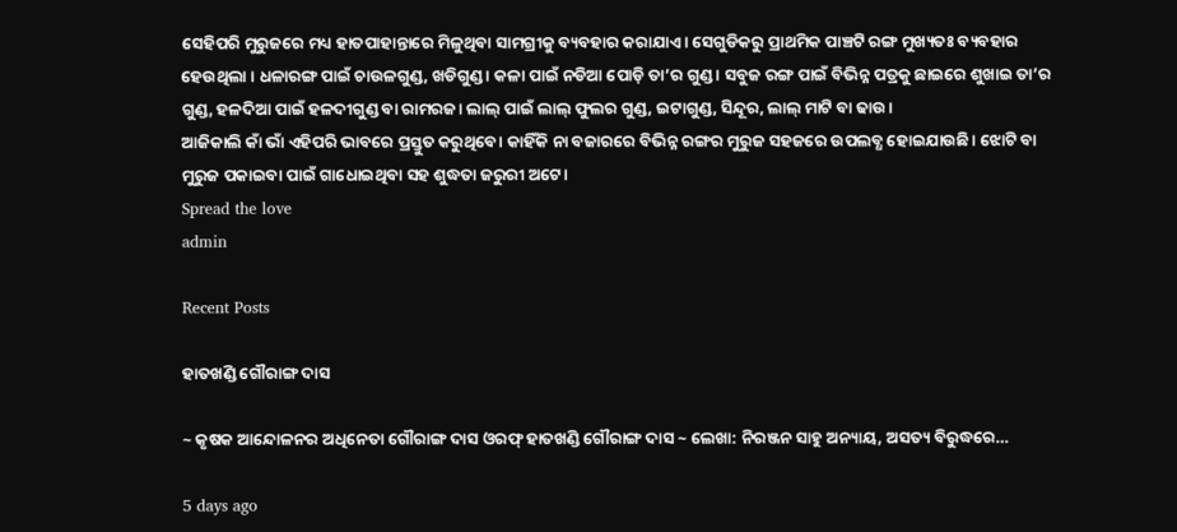ସେହିପରି ମୁରୁଜରେ ମଧ୍ୟ ହାତପାହାନ୍ତାରେ ମିଳୁଥିବା ସାମଗ୍ରୀକୁ ବ୍ୟବହାର କରାଯାଏ। ସେଗୁଡିକରୁ ପ୍ରାଥମିକ ପାଞ୍ଚଟି ରଙ୍ଗ ମୁଖ୍ୟତଃ ବ୍ୟବହାର ହେଉଥିଲା । ଧଳାରଙ୍ଗ ପାଇଁ ଚାଉଳଗୁଣ୍ଡ, ଖଡିଗୁଣ୍ଡ। କଳା ପାଇଁ ନଡିଆ ପୋଡ଼ି ତା’ର ଗୁଣ୍ଡ। ସବୁଜ ରଙ୍ଗ ପାଇଁ ବିଭିନ୍ନ ପତ୍ରକୁ ଛାଇରେ ଶୁଖାଇ ତା’ର ଗୁଣ୍ଡ, ହଳଦିଆ ପାଇଁ ହଳଦୀଗୁଣ୍ଡ ବା ରାମରଜ। ଲାଲ୍ ପାଇଁ ଲାଲ୍ ଫୁଲର ଗୁଣ୍ଡ, ଇଟାଗୁଣ୍ଡ, ସିନ୍ଦୂର, ଲାଲ୍ ମାଟି ବା ଢାଉ।
ଆଜିକାଲି କାଁ ଭାଁ ଏହିପରି ଭାବରେ ପ୍ରସ୍ତୁତ କରୁଥିବେ। କାହିଁକି ନା ବଜାରରେ ବିଭିନ୍ନ ରଙ୍ଗର ମୁରୁଜ ସହଜରେ ଉପଲବ୍ଧ ହୋଇଯାଉଛି। ଝୋଟି ବା ମୁରୁଜ ପକାଇବା ପାଇଁ ଗାଧୋଇଥିବା ସହ ଶୁଦ୍ଧତା ଜରୁରୀ ଅଟେ।
Spread the love
admin

Recent Posts

ହାତଖଣ୍ଡି ଗୌରାଙ୍ଗ ଦାସ

~ କୃଷକ ଆନ୍ଦୋଳନର ଅଧିନେତା ଗୌରାଙ୍ଗ ଦାସ ଓରଫ୍ ହାତଖଣ୍ଡି ଗୌରାଙ୍ଗ ଦାସ ~ ଲେଖା: ନିରଞ୍ଜନ ସାହୁ ଅନ୍ୟାୟ, ଅସତ୍ୟ ବିରୁଦ୍ଧରେ…

5 days ago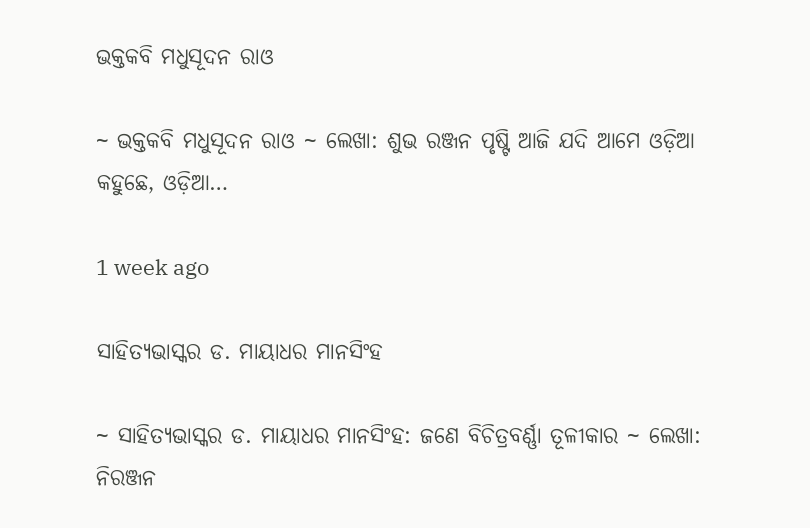ଭକ୍ତକବି ମଧୁସୂଦନ ରାଓ

~ ଭକ୍ତକବି ମଧୁସୂଦନ ରାଓ ~ ଲେଖା: ଶୁଭ ରଞ୍ଜନ ପୃଷ୍ଟି ଆଜି ଯଦି ଆମେ ଓଡ଼ିଆ କହୁଛେ, ଓଡ଼ିଆ…

1 week ago

ସାହିତ୍ୟଭାସ୍କର ଡ. ମାୟାଧର ମାନସିଂହ

~ ସାହିତ୍ୟଭାସ୍କର ଡ. ମାୟାଧର ମାନସିଂହ: ଜଣେ ବିଚିତ୍ରବର୍ଣ୍ଣା ତୂଳୀକାର ~ ଲେଖା: ନିରଞ୍ଜନ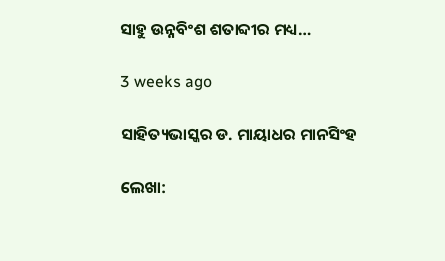ସାହୁ ଉନ୍ନବିଂଶ ଶତାବ୍ଦୀର ମଧ୍ୟ…

3 weeks ago

ସାହିତ୍ୟଭାସ୍କର ଡ. ମାୟାଧର ମାନସିଂହ

ଲେଖା: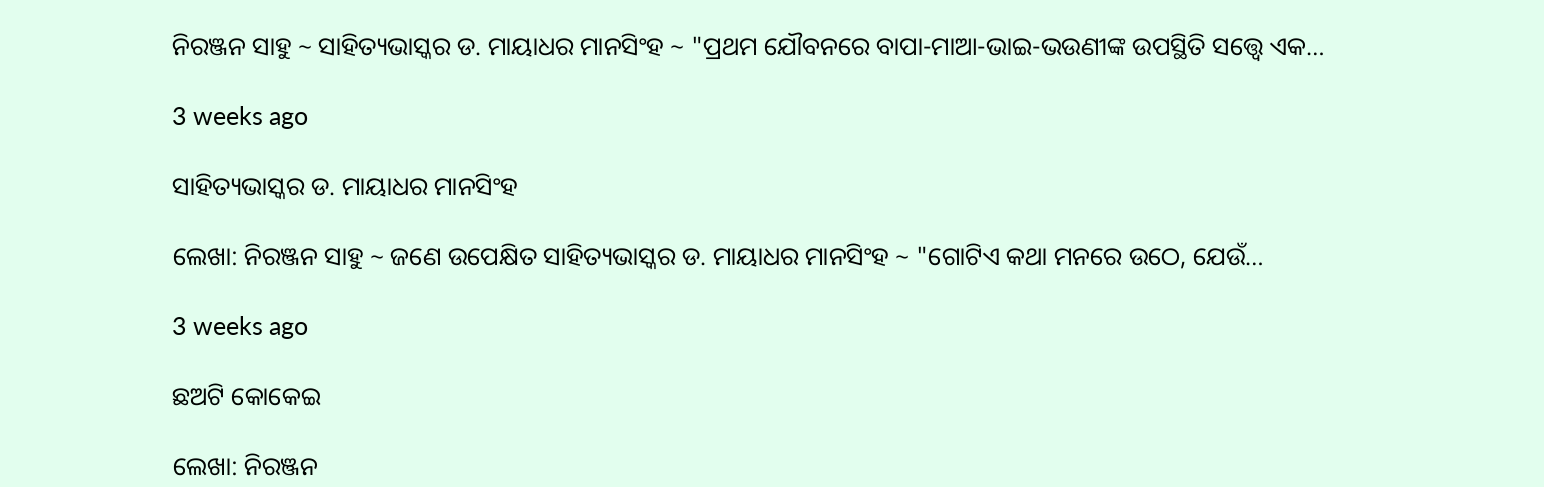ନିରଞ୍ଜନ ସାହୁ ~ ସାହିତ୍ୟଭାସ୍କର ଡ. ମାୟାଧର ମାନସିଂହ ~ "ପ୍ରଥମ ଯୌବନରେ ବାପା-ମାଆ-ଭାଇ-ଭଉଣୀଙ୍କ ଉପସ୍ଥିତି ସତ୍ତ୍ୱେ ଏକ…

3 weeks ago

ସାହିତ୍ୟଭାସ୍କର ଡ. ମାୟାଧର ମାନସିଂହ

ଲେଖା: ନିରଞ୍ଜନ ସାହୁ ~ ଜଣେ ଉପେକ୍ଷିତ ସାହିତ୍ୟଭାସ୍କର ଡ. ମାୟାଧର ମାନସିଂହ ~ "ଗୋଟିଏ କଥା ମନରେ ଉଠେ, ଯେଉଁ…

3 weeks ago

ଛଅଟି କୋକେଇ

ଲେଖା: ନିରଞ୍ଜନ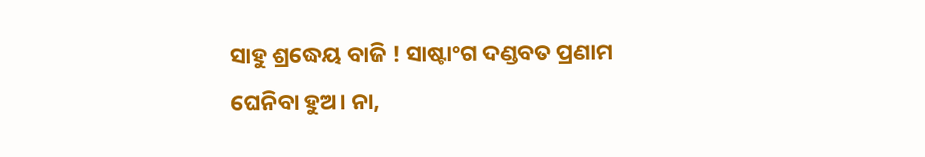ସାହୁ ଶ୍ରଦ୍ଧେୟ ବାଜି ! ସାଷ୍ଟାଂଗ ଦଣ୍ଡବତ ପ୍ରଣାମ ଘେନିବା ହୁଅ। ନା,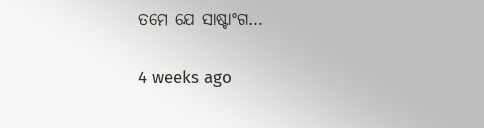ତମେ ଯେ ସାଷ୍ଟାଂଗ…

4 weeks ago